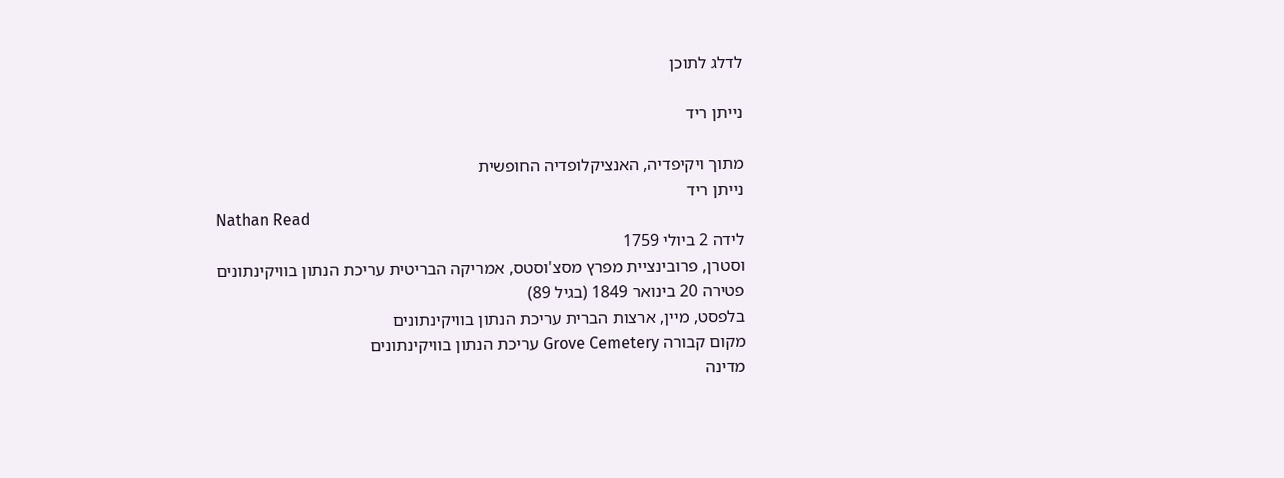לדלג לתוכן

נייתן ריד

מתוך ויקיפדיה, האנציקלופדיה החופשית
נייתן ריד
Nathan Read
לידה 2 ביולי 1759
וסטרן, פרובינציית מפרץ מסצ'וסטס, אמריקה הבריטית עריכת הנתון בוויקינתונים
פטירה 20 בינואר 1849 (בגיל 89)
בלפסט, מיין, ארצות הברית עריכת הנתון בוויקינתונים
מקום קבורה Grove Cemetery עריכת הנתון בוויקינתונים
מדינה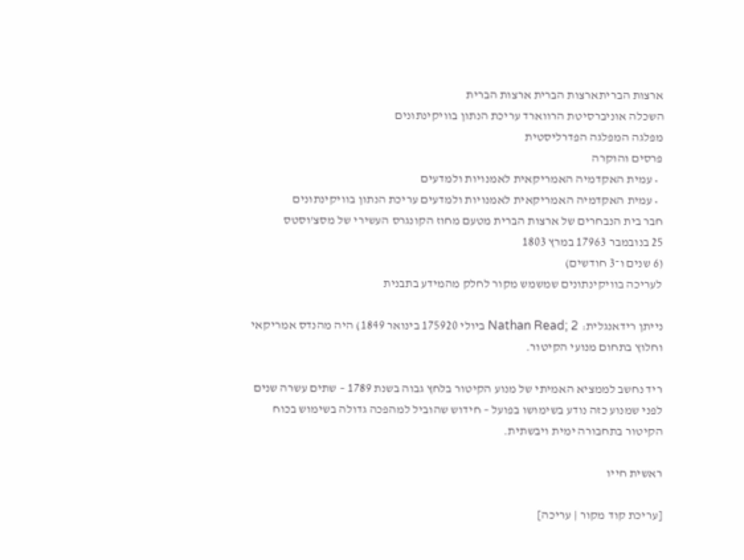ארצות הבריתארצות הברית ארצות הברית
השכלה אוניברסיטת הרווארד עריכת הנתון בוויקינתונים
מפלגה המפלגה הפדרליסטית
פרסים והוקרה
  • עמית האקדמיה האמריקאית לאמנויות ולמדעים
  • עמית האקדמיה האמריקאית לאמנויות ולמדעים עריכת הנתון בוויקינתונים
חבר בית הנבחרים של ארצות הברית מטעם מחוז הקונגרס העשירי של מסצ'וסטס
25 בנובמבר 17963 במרץ 1803
(6 שנים ו־3 חודשים)
לעריכה בוויקינתונים שמשמש מקור לחלק מהמידע בתבנית

נייתן רידאנגלית: Nathan Read; 2 ביולי 175920 בינואר 1849) היה מהנדס אמריקאי וחלוץ בתחום מנועי הקיטור.

ריד נחשב לממציא האמיתי של מנוע הקיטור בלחץ גבוה בשנת 1789 – שתים עשרה שנים לפני שמנוע כזה נודע בשימושו בפועל – חידוש שהוביל למהפכה גדולה בשימוש בכוח הקיטור בתחבורה ימית ויבשתית.

ראשית חייו

[עריכת קוד מקור | עריכה]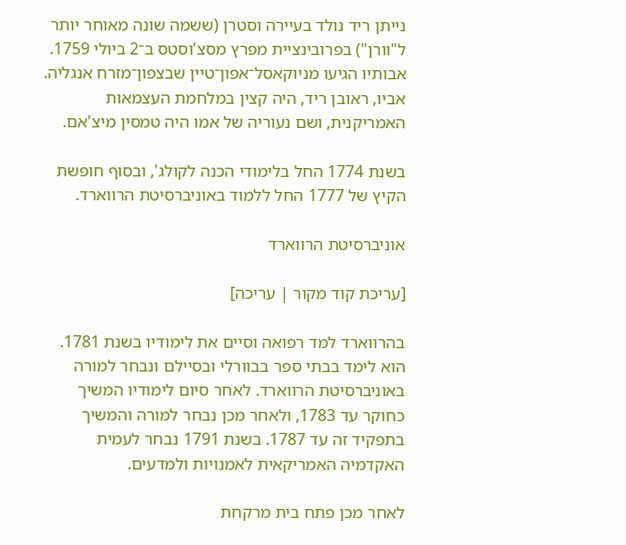נייתן ריד נולד בעיירה וסטרן (ששמה שונה מאוחר יותר ל"וורן") בפרובינציית מפרץ מסצ'וסטס ב־2 ביולי 1759. אבותיו הגיעו מניוקאסל־אפון־טיין שבצפון־מזרח אנגליה. אביו, ראובן ריד, היה קצין במלחמת העצמאות האמריקנית, ושם נעוריה של אמו היה טמסין מיצ'אם.

בשנת 1774 החל בלימודי הכנה לקולג', ובסוף חופשת הקיץ של 1777 החל ללמוד באוניברסיטת הרווארד.

אוניברסיטת הרווארד

[עריכת קוד מקור | עריכה]

בהרווארד למד רפואה וסיים את לימודיו בשנת 1781. הוא לימד בבתי ספר בבוורלי ובסיילם ונבחר למורה באוניברסיטת הרווארד. לאחר סיום לימודיו המשיך כחוקר עד 1783, ולאחר מכן נבחר למורה והמשיך בתפקיד זה עד 1787. בשנת 1791 נבחר לעמית האקדמיה האמריקאית לאמנויות ולמדעים.

לאחר מכן פתח בית מרקחת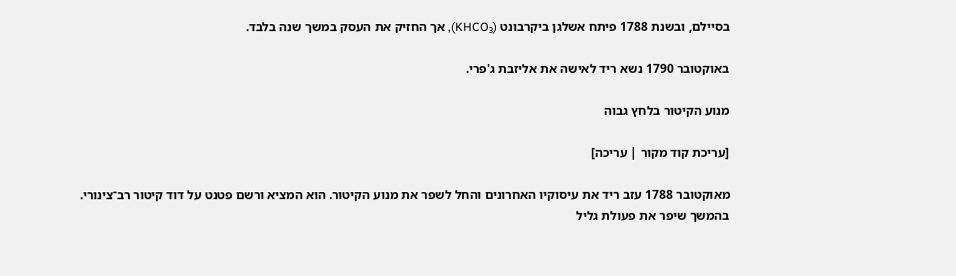בסיילם, ובשנת 1788 פיתח אשלגן ביקרבונט (KHCO₃), אך החזיק את העסק במשך שנה בלבד.

באוקטובר 1790 נשא ריד לאישה את אליזבת ג'פרי.

מנוע הקיטור בלחץ גבוה

[עריכת קוד מקור | עריכה]

מאוקטובר 1788 עזב ריד את עיסוקיו האחרונים והחל לשפר את מנוע הקיטור. הוא המציא ורשם פטנט על דוד קיטור רב־צינורי. בהמשך שיפר את פעולת גליל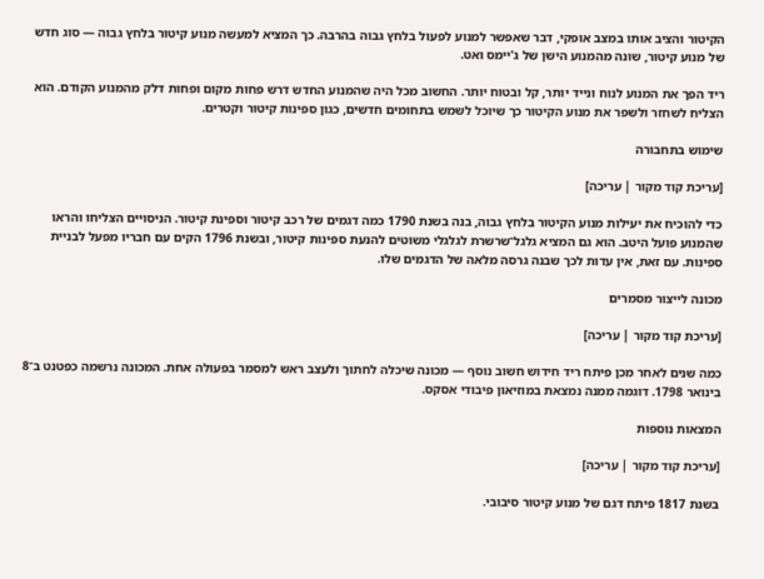הקיטור והציב אותו במצב אופקי, דבר שאפשר למנוע לפעול בלחץ גבוה בהרבה. כך המציא למעשה מנוע קיטור בלחץ גבוה — סוג חדש של מנוע קיטור, שונה מהמנוע הישן של ג'יימס ואט.

ריד הפך את המנוע לנוח ונייד יותר, קל ובטוח יותר. החשוב מכל היה שהמנוע החדש דרש פחות מקום ופחות דלק מהמנוע הקודם. הוא הצליח לשחזר ולשפר את מנוע הקיטור כך שיוכל לשמש בתחומים חדשים, כגון ספינות קיטור וקטרים.

שימוש בתחבורה

[עריכת קוד מקור | עריכה]

כדי להוכיח את יעילות מנוע הקיטור בלחץ גבוה, בנה בשנת 1790 כמה דגמים של רכב קיטור וספינת קיטור. הניסויים הצליחו והראו שהמנוע פועל היטב. הוא גם המציא גלגל־שרשרת לגלגלי משוטים להנעת ספינות קיטור, ובשנת 1796 הקים עם חבריו מפעל לבניית ספינות. עם זאת, אין עדות לכך שבנה גרסה מלאה של הדגמים שלו.

מכונה לייצור מסמרים

[עריכת קוד מקור | עריכה]

כמה שנים לאחר מכן פיתח ריד חידוש חשוב נוסף — מכונה שיכלה לחתוך ולעצב ראש למסמר בפעולה אחת. המכונה נרשמה כפטנט ב־8 בינואר 1798. דוגמה ממנה נמצאת במוזיאון פיבודי אסקס.

המצאות נוספות

[עריכת קוד מקור | עריכה]

בשנת 1817 פיתח דגם של מנוע קיטור סיבובי.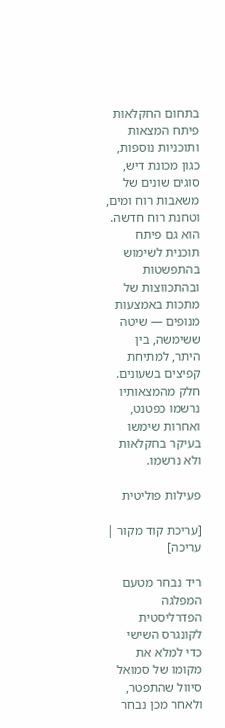בתחום החקלאות פיתח המצאות ותוכניות נוספות, כגון מכונת דיש, סוגים שונים של משאבות רוח ומים, וטחנת רוח חדשה. הוא גם פיתח תוכנית לשימוש בהתפשטות ובהתכווצות של מתכות באמצעות מנופים — שיטה ששימשה, בין היתר, למתיחת קפיצים בשעונים. חלק מהמצאותיו נרשמו כפטנט, ואחרות שימשו בעיקר בחקלאות ולא נרשמו.

פעילות פוליטית

[עריכת קוד מקור | עריכה]

ריד נבחר מטעם המפלגה הפדרליסטית לקונגרס השישי כדי למלא את מקומו של סמואל סיוול שהתפטר, ולאחר מכן נבחר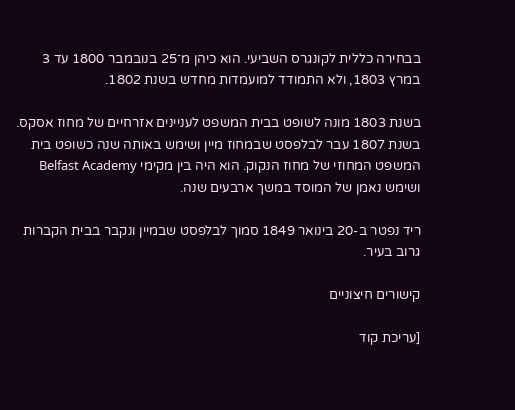בבחירה כללית לקונגרס השביעי. הוא כיהן מ־25 בנובמבר 1800 עד 3 במרץ 1803, ולא התמודד למועמדות מחדש בשנת 1802.

בשנת 1803 מונה לשופט בבית המשפט לעניינים אזרחיים של מחוז אסקס. בשנת 1807 עבר לבלפסט שבמחוז מיין ושימש באותה שנה כשופט בית המשפט המחוזי של מחוז הנקוק. הוא היה בין מקימי Belfast Academy ושימש נאמן של המוסד במשך ארבעים שנה.

ריד נפטר ב-20 בינואר 1849 סמוך לבלפסט שבמיין ונקבר בבית הקברות גרוב בעיר.

קישורים חיצוניים

[עריכת קוד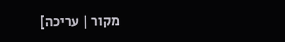מקור | עריכה]